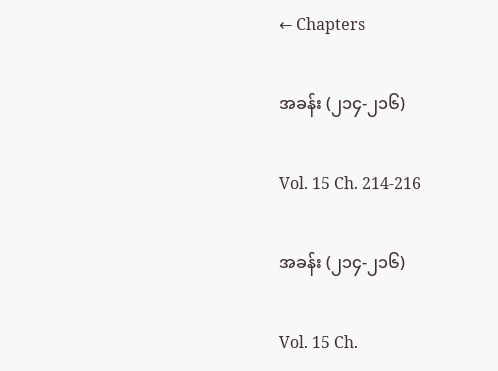← Chapters

အခန်း (၂၁၄-၂၁၆)

Vol. 15 Ch. 214-216

အခန်း (၂၁၄-၂၁၆)

Vol. 15 Ch.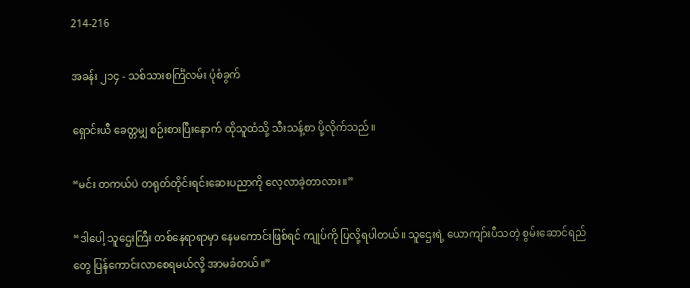214-216

အခန်း ၂၁၄ - သစ်သားစင်္ကြံလမ်း ပုံစံခွက်

ရှောင်းယီ ခေတ္တမျှ စဉ်းစားပြီးနောက် ထိုသူထံသို့ သီးသန့်စာ ပို့လိုက်သည်။

“မင်း တကယ်ပဲ တရုတ်တိုင်းရင်းဆေးပညာကို လေ့လာခဲ့တာလား။”

“ဒါပေါ့ သူဌေးကြီး တစ်နေရာရာမှာ နေမကောင်းဖြစ်ရင် ကျုပ်ကို ပြလို့ရပါတယ်။ သူဌေးရဲ့ ယောကျာ်းပီသတဲ့ စွမ်းဆောင်ရည်တွေ ပြန်ကောင်းလာစေရမယ်လို့ အာမခံတယ်။”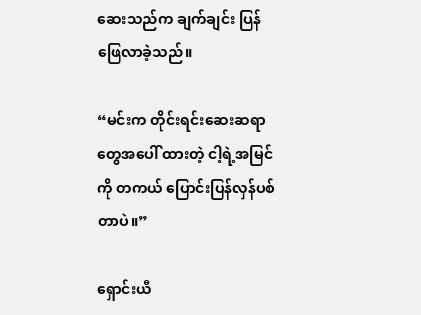ဆေးသည်က ချက်ချင်း ပြန်ဖြေလာခဲ့သည်။

“မင်းက တိုင်းရင်းဆေးဆရာတွေအပေါ် ထားတဲ့ ငါ့ရဲ့အမြင်ကို တကယ် ပြောင်းပြန်လှန်ပစ်တာပဲ။”

ရှောင်းယီ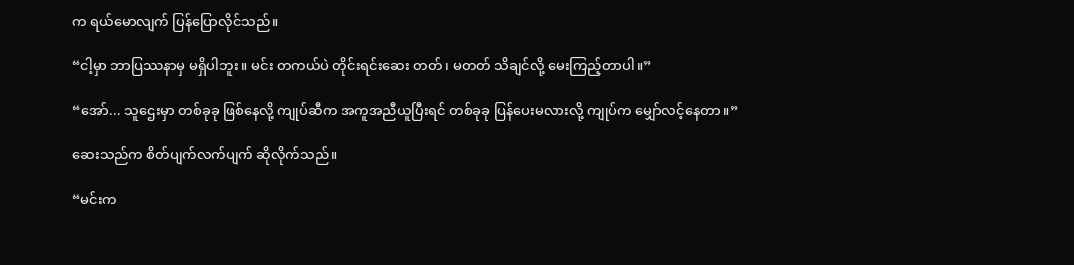က ရယ်မောလျက် ပြန်ပြောလိုင်သည်။

“ငါ့မှာ ဘာပြဿနာမှ မရှိပါဘူး။ မင်း တကယ်ပဲ တိုင်းရင်းဆေး တတ်၊ မတတ် သိချင်လို့ မေးကြည့်တာပါ။”

“အော်... သူဌေးမှာ တစ်ခုခု ဖြစ်နေလို့ ကျုပ်ဆီက အကူအညီယူပြီးရင် တစ်ခုခု ပြန်ပေးမလားလို့ ကျုပ်က မျှော်လင့်နေတာ။”

ဆေးသည်က စိတ်ပျက်လက်ပျက် ဆိုလိုက်သည်။

“မင်းက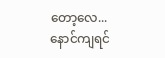တော့လေ... နောင်ကျရင်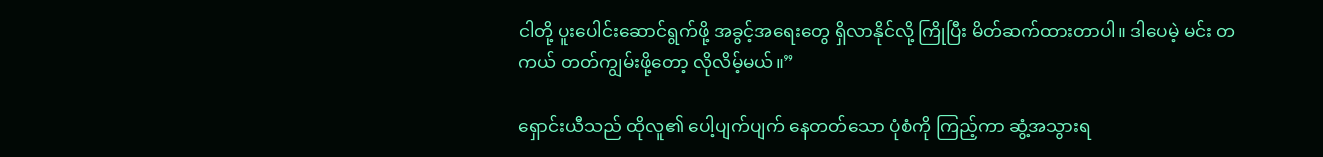ငါတို့ ပူးပေါင်းဆောင်ရွက်ဖို့ အခွင့်အရေးတွေ ရှိလာနိုင်လို့ ကြိုပြီး မိတ်ဆက်ထားတာပါ။ ဒါပေမဲ့ မင်း တကယ် တတ်ကျွမ်းဖို့တော့ လိုလိမ့်မယ်။”

ရှောင်းယီသည် ထိုလူ၏ ပေါ့ပျက်ပျက် နေတတ်သော ပုံစံကို ကြည့်ကာ ဆွံ့အသွားရ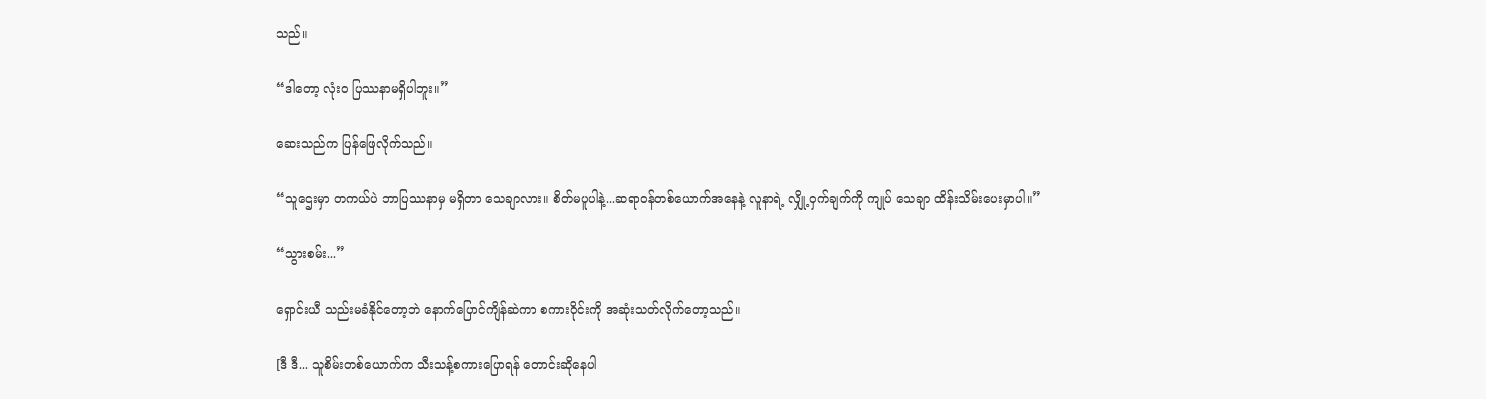သည်။

“ဒါတော့ လုံးဝ ပြဿနာမရှိပါဘူး။”

ဆေးသည်က ပြန်ဖြေလိုက်သည်။

“သူဌေးမှာ တကယ်ပဲ ဘာပြဿနာမှ မရှိတာ သေချာလား။ စိတ်မပူပါနဲ့...ဆရာဝန်တစ်ယောက်အနေနဲ့ လူနာရဲ့ လျှို့ဝှက်ချက်ကို ကျုပ် သေချာ ထိန်းသိမ်းပေးမှာပါ။”

“သွားစမ်း...”

ရှောင်းယီ သည်းမခံနိုင်တော့ဘဲ နောက်ပြောင်ကျိန်ဆဲကာ စကားဝိုင်းကို အဆုံးသတ်လိုက်တော့သည်။

[ဒီ ဒီ... သူစိမ်းတစ်ယောက်က သီးသန့်စကားပြောရန် တောင်းဆိုနေပါ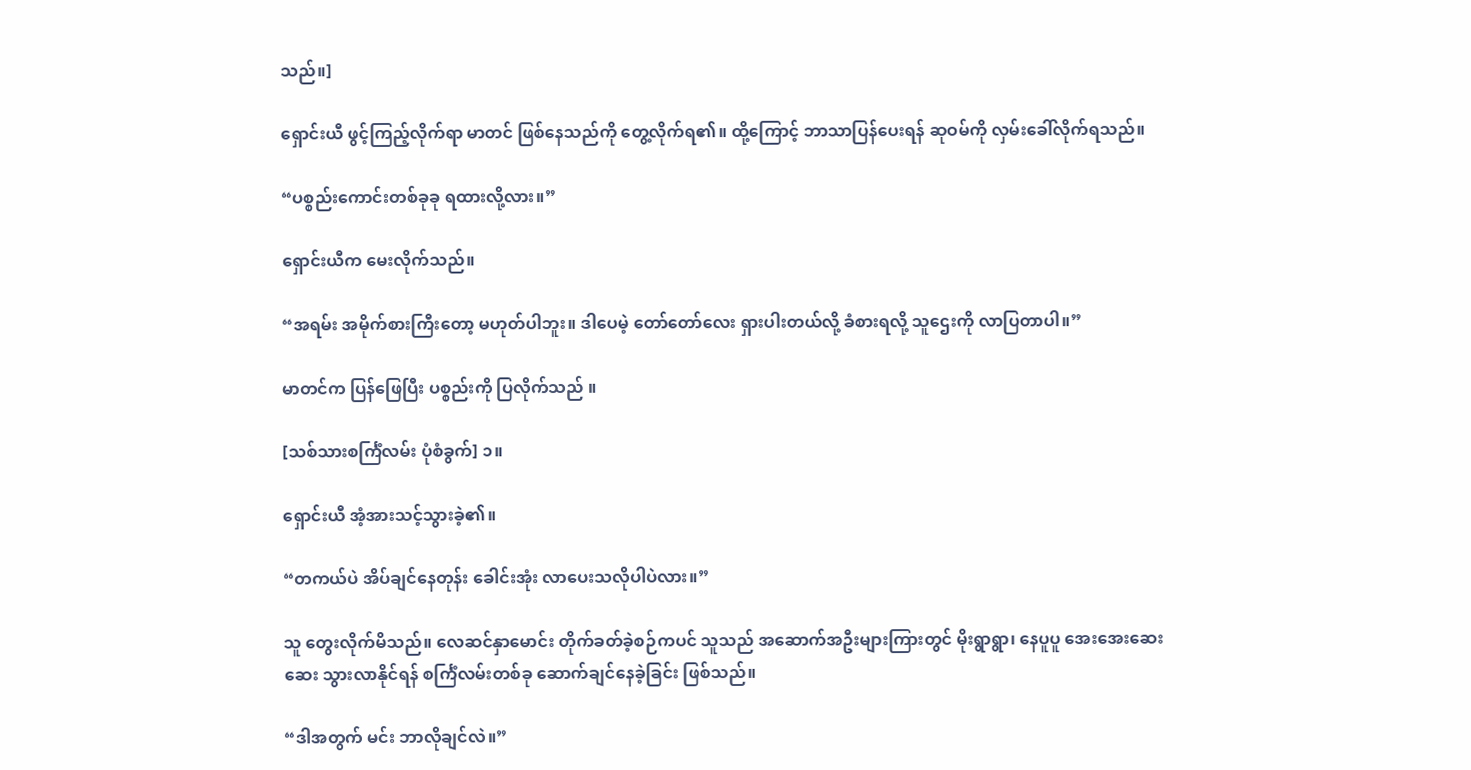သည်။]

ရှောင်းယီ ဖွင့်ကြည့်လိုက်ရာ မာတင် ဖြစ်နေသည်ကို တွေ့လိုက်ရ၏။ ထို့ကြောင့် ဘာသာပြန်ပေးရန် ဆုဝမ်ကို လှမ်းခေါ်လိုက်ရသည်။

“ပစ္စည်းကောင်းတစ်ခုခု ရထားလို့လား။”

ရှောင်းယီက မေးလိုက်သည်။

“အရမ်း အမိုက်စားကြီးတော့ မဟုတ်ပါဘူး။ ဒါပေမဲ့ တော်တော်လေး ရှားပါးတယ်လို့ ခံစားရလို့ သူဌေးကို လာပြတာပါ။”

မာတင်က ပြန်ဖြေပြီး ပစ္စည်းကို ပြလိုက်သည် ။

[သစ်သားစင်္ကြံလမ်း ပုံစံခွက်] ၁။

ရှောင်းယီ အံ့အားသင့်သွားခဲ့၏။

“တကယ်ပဲ အိပ်ချင်နေတုန်း ခေါင်းအုံး လာပေးသလိုပါပဲလား။”

သူ တွေးလိုက်မိသည်။ လေဆင်နှာမောင်း တိုက်ခတ်ခဲ့စဉ်ကပင် သူသည် အဆောက်အဦးများကြားတွင် မိုးရွာရွာ၊ နေပူပူ အေးအေးဆေးဆေး သွားလာနိုင်ရန် စင်္ကြံလမ်းတစ်ခု ဆောက်ချင်နေခဲ့ခြင်း ဖြစ်သည်။

“ဒါအတွက် မင်း ဘာလိုချင်လဲ။”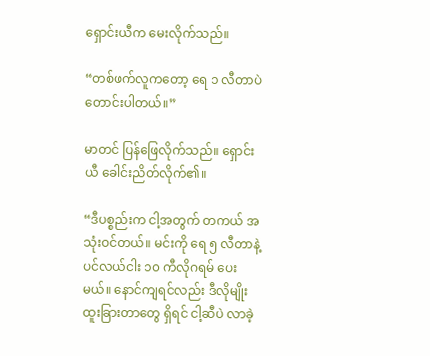ရှောင်းယီက မေးလိုက်သည်။

“တစ်ဖက်လူကတော့ ရေ ၁ လီတာပဲ တောင်းပါတယ်။”

မာတင် ပြန်ဖြေလိုက်သည်။ ရှောင်းယီ ခေါင်းညိတ်လိုက်၏။

“ဒီပစ္စည်းက ငါ့အတွက် တကယ် အသုံးဝင်တယ်။ မင်းကို ရေ ၅ လီတာနဲ့ ပင်လယ်ငါး ၁၀ ကီလိုဂရမ် ပေးမယ်။ နောင်ကျရင်လည်း ဒီလိုမျိုး ထူးခြားတာတွေ ရှိရင် ငါ့ဆီပဲ လာခဲ့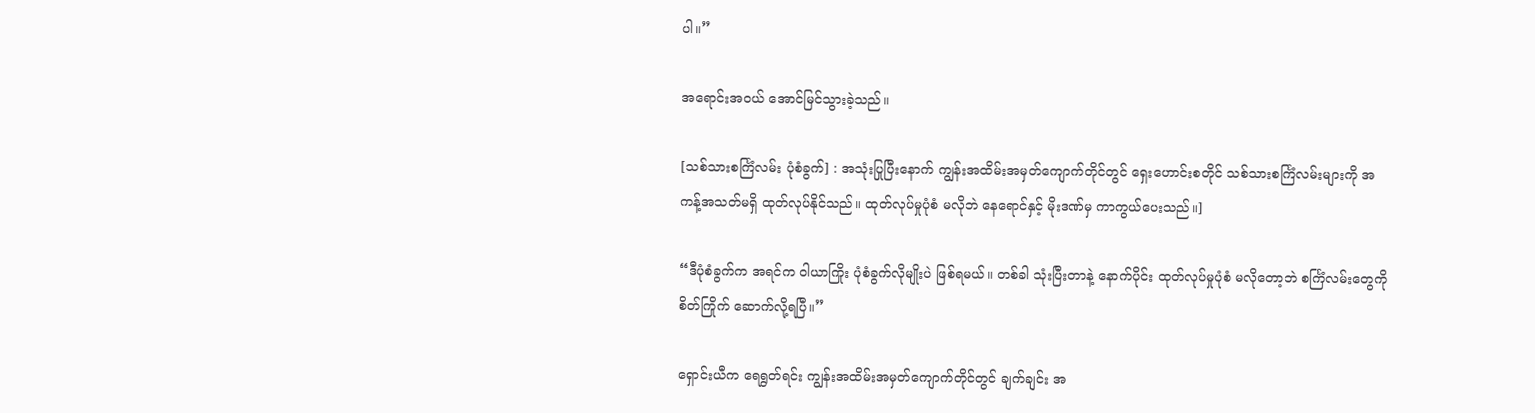ပါ။”

အရောင်းအဝယ် အောင်မြင်သွားခဲ့သည်။

[သစ်သားစင်္ကြံလမ်း ပုံစံခွက်] : အသုံးပြုပြီးနောက် ကျွန်းအထိမ်းအမှတ်ကျောက်တိုင်တွင် ရှေးဟောင်းစတိုင် သစ်သားစင်္ကြံလမ်းများကို အကန့်အသတ်မရှိ ထုတ်လုပ်နိုင်သည်။ ထုတ်လုပ်မှုပုံစံ မလိုဘဲ နေရောင်နှင့် မိုးဒဏ်မှ ကာကွယ်ပေးသည်။]

“ဒီပုံစံခွက်က အရင်က ဝါယာကြိုး ပုံစံခွက်လိုမျိုးပဲ ဖြစ်ရမယ်။ တစ်ခါ သုံးပြီးတာနဲ့ နောက်ပိုင်း ထုတ်လုပ်မှုပုံစံ မလိုတော့ဘဲ စင်္ကြံလမ်းတွေကို စိတ်ကြိုက် ဆောက်လို့ရပြီ။”

ရှောင်းယီက ရေရွတ်ရင်း ကျွန်းအထိမ်းအမှတ်ကျောက်တိုင်တွင် ချက်ချင်း အ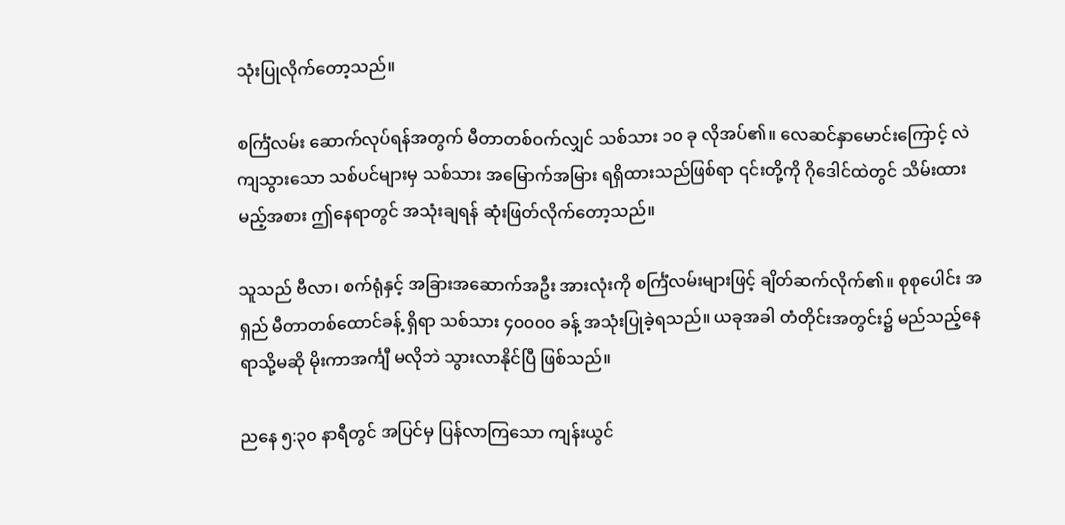သုံးပြုလိုက်တော့သည်။

စင်္ကြံလမ်း ဆောက်လုပ်ရန်အတွက် မီတာတစ်ဝက်လျှင် သစ်သား ၁၀ ခု လိုအပ်၏။ လေဆင်နှာမောင်းကြောင့် လဲကျသွားသော သစ်ပင်များမှ သစ်သား အမြောက်အမြား ရရှိထားသည်ဖြစ်ရာ ၎င်းတို့ကို ဂိုဒေါင်ထဲတွင် သိမ်းထားမည့်အစား ဤနေရာတွင် အသုံးချရန် ဆုံးဖြတ်လိုက်တော့သည်။

သူသည် ဗီလာ၊ စက်ရုံနှင့် အခြားအဆောက်အဦး အားလုံးကို စင်္ကြံလမ်းများဖြင့် ချိတ်ဆက်လိုက်၏။ စုစုပေါင်း အရှည် မီတာတစ်ထောင်ခန့် ရှိရာ သစ်သား ၄၀၀၀၀ ခန့် အသုံးပြုခဲ့ရသည်။ ယခုအခါ တံတိုင်းအတွင်း၌ မည်သည့်နေရာသို့မဆို မိုးကာအင်္ကျီ မလိုဘဲ သွားလာနိုင်ပြီ ဖြစ်သည်။

ညနေ ၅:၃၀ နာရီတွင် အပြင်မှ ပြန်လာကြသော ကျန်းယွင်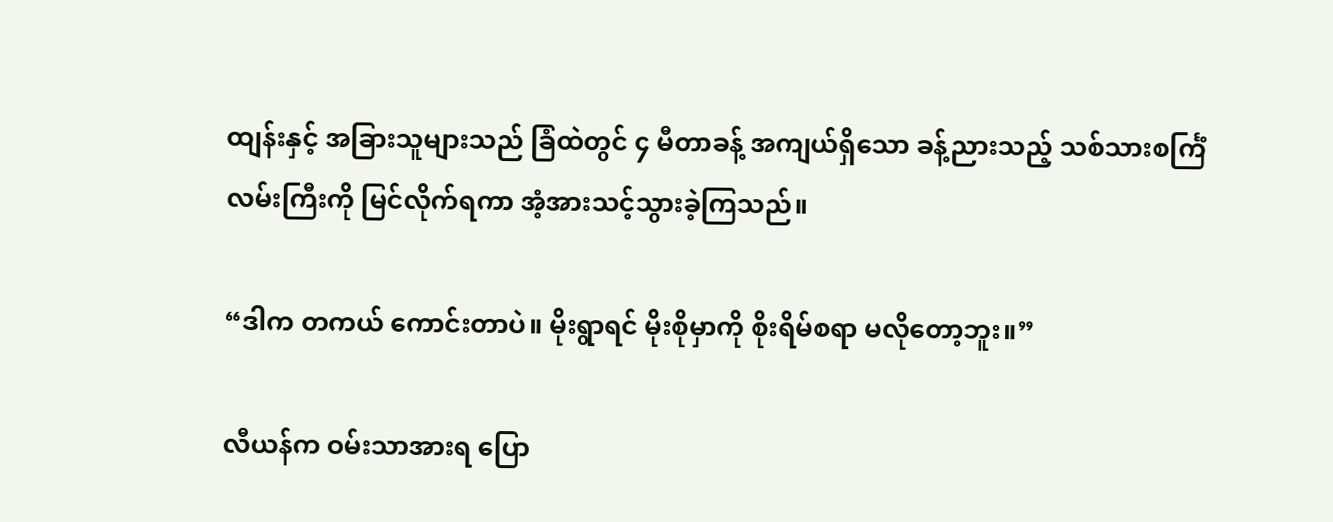ထျန်းနှင့် အခြားသူများသည် ခြံထဲတွင် ၄ မီတာခန့် အကျယ်ရှိသော ခန့်ညားသည့် သစ်သားစင်္ကြံလမ်းကြီးကို မြင်လိုက်ရကာ အံ့အားသင့်သွားခဲ့ကြသည်။

“ဒါက တကယ် ကောင်းတာပဲ။ မိုးရွာရင် မိုးစိုမှာကို စိုးရိမ်စရာ မလိုတော့ဘူး။”

လီယန်က ဝမ်းသာအားရ ပြော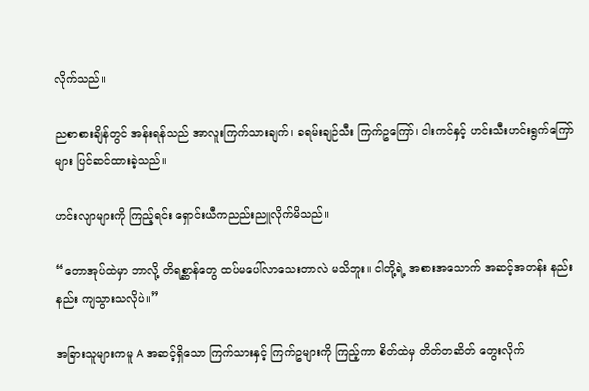လိုက်သည်။

ညစာစားချိန်တွင် အန်းရန်သည် အာလူးကြက်သားချက်၊ ခရမ်းချဉ်သီး ကြက်ဥကြော်၊ ငါးကင်နှင့် ဟင်းသီးဟင်းရွက်ကြော်များ ပြင်ဆင်ထားခဲ့သည်။

ဟင်းလျာများကို ကြည့်ရင်း ရှောင်းယီကညည်းညူလိုက်မိသည်။

“တောအုပ်ထဲမှာ ဘာလို့ တိရစ္ဆာန်တွေ ထပ်မပေါ်လာသေးတာလဲ မသိဘူး။ ငါတို့ရဲ့ အစားအသောက် အဆင့်အတန်း နည်းနည်း ကျသွားသလိုပဲ။”

အခြားသူများကမူ A အဆင့်ရှိသော ကြက်သားနှင့် ကြက်ဥများကို ကြည့်ကာ စိတ်ထဲမှ တိတ်တဆိတ် တွေးလိုက်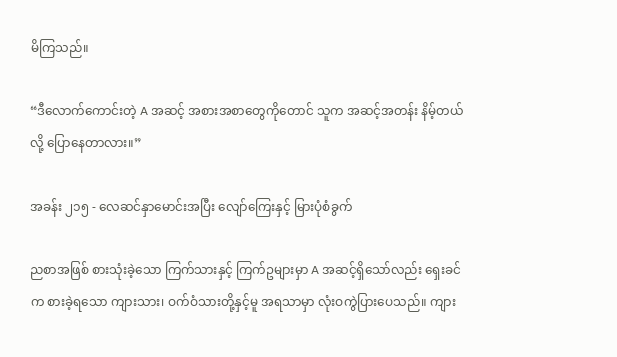မိကြသည်။

“ဒီလောက်ကောင်းတဲ့ A အဆင့် အစားအစာတွေကိုတောင် သူက အဆင့်အတန်း နိမ့်တယ်လို့ ပြောနေတာလား။”

အခန်း ၂၁၅ - လေဆင်နှာမောင်းအပြီး လျော်ကြေးနှင့် မြားပုံစံခွက်

ညစာအဖြစ် စားသုံးခဲ့သော ကြက်သားနှင့် ကြက်ဥများမှာ A အဆင့်ရှိသော်လည်း ရှေးခင်က စားခဲ့ရသော ကျားသား၊ ဝက်ဝံသားတို့နှင့်မူ အရသာမှာ လုံးဝကွဲပြားပေသည်။ ကျား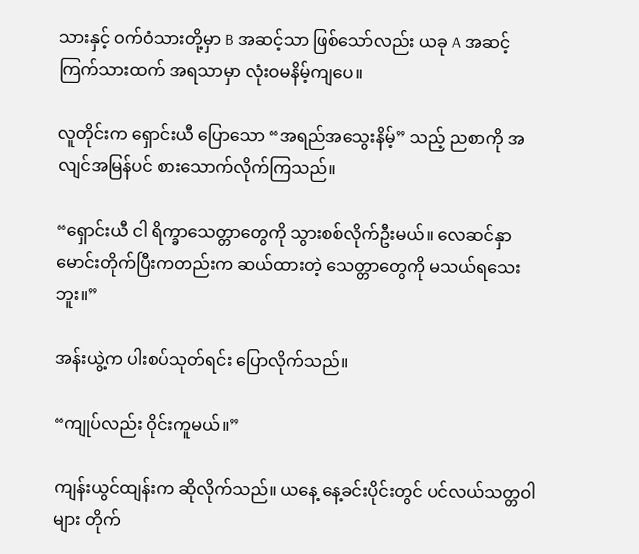သားနှင့် ဝက်ဝံသားတို့မှာ B အဆင့်သာ ဖြစ်သော်လည်း ယခု A အဆင့် ကြက်သားထက် အရသာမှာ လုံးဝမနိမ့်ကျပေ။

လူတိုင်းက ရှောင်းယီ ပြောသော “အရည်အသွေးနိမ့်” သည့် ညစာကို အလျင်အမြန်ပင် စားသောက်လိုက်ကြသည်။

“ရှောင်းယီ ငါ ရိက္ခာသေတ္တာတွေကို သွားစစ်လိုက်ဦးမယ်။ လေဆင်နှာမောင်းတိုက်ပြီးကတည်းက ဆယ်ထားတဲ့ သေတ္တာတွေကို မသယ်ရသေးဘူး။”

အန်းယွဲ့က ပါးစပ်သုတ်ရင်း ပြောလိုက်သည်။

“ကျုပ်လည်း ဝိုင်းကူမယ်။”

ကျန်းယွင်ထျန်းက ဆိုလိုက်သည်။ ယနေ့ နေ့ခင်းပိုင်းတွင် ပင်လယ်သတ္တဝါများ တိုက်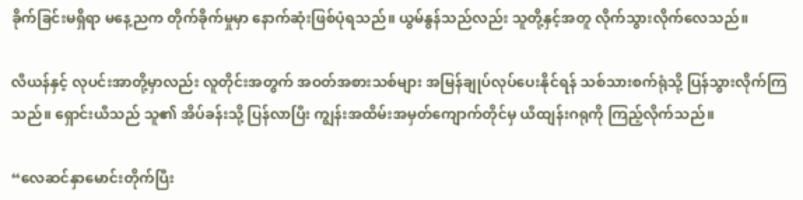ခိုက်ခြင်းမရှိရာ မနေ့ညက တိုက်ခိုက်မှုမှာ နောက်ဆုံးဖြစ်ပုံရသည်။ ယွမ်နွန်သည်လည်း သူတို့နှင့်အတူ လိုက်သွားလိုက်လေသည်။

လီယန်နှင့် လုပင်းအာတို့မှာလည်း လူတိုင်းအတွက် အဝတ်အစားသစ်များ အမြန်ချုပ်လုပ်ပေးနိုင်ရန် သစ်သားစက်ရုံသို့ ပြန်သွားလိုက်ကြသည်။ ရှောင်းယီသည် သူ၏ အိပ်ခန်းသို့ ပြန်လာပြီး ကျွန်းအထိမ်းအမှတ်ကျောက်တိုင်မှ ယီထျန်းဂရုကို ကြည့်လိုက်သည်။

“လေဆင်နှာမောင်းတိုက်ပြီး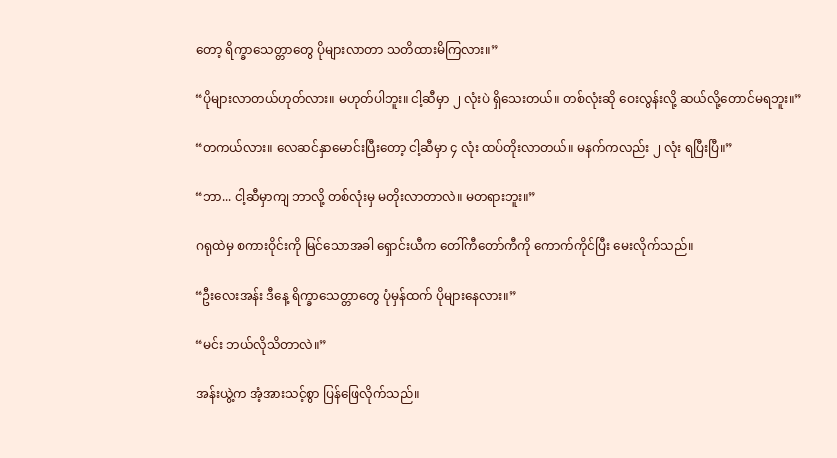တော့ ရိက္ခာသေတ္တာတွေ ပိုများလာတာ သတိထားမိကြလား။”

“ပိုများလာတယ်ဟုတ်လား။ မဟုတ်ပါဘူး။ ငါ့ဆီမှာ ၂ လုံးပဲ ရှိသေးတယ်။ တစ်လုံးဆို ဝေးလွန်းလို့ ဆယ်လို့တောင်မရဘူး။”

“တကယ်လား။ လေဆင်နှာမောင်းပြီးတော့ ငါ့ဆီမှာ ၄ လုံး ထပ်တိုးလာတယ်။ မနက်ကလည်း ၂ လုံး ရပြီးပြီ။”

“ဘာ... ငါ့ဆီမှာကျ ဘာလို့ တစ်လုံးမှ မတိုးလာတာလဲ။ မတရားဘူး။”

ဂရုထဲမှ စကားဝိုင်းကို မြင်သောအခါ ရှောင်းယီက တေါ်ကီတော်ကီကို ကောက်ကိုင်ပြီး မေးလိုက်သည်။

“ဦးလေးအန်း ဒီနေ့ ရိက္ခာသေတ္တာတွေ ပုံမှန်ထက် ပိုများနေလား။”

“မင်း ဘယ်လိုသိတာလဲ။”

အန်းယွဲ့က အံ့အားသင့်စွာ ပြန်ဖြေလိုက်သည်။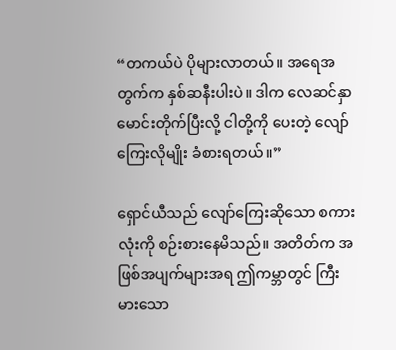“တကယ်ပဲ ပိုများလာတယ်။ အရေအတွက်က နှစ်ဆနီးပါးပဲ။ ဒါက လေဆင်နှာမောင်းတိုက်ပြီးလို့ ငါတို့ကို ပေးတဲ့ လျော်ကြေးလိုမျိုး ခံစားရတယ်။”

ရှောင်ယီသည် လျော်ကြေးဆိုသော စကားလုံးကို စဉ်းစားနေမိသည်။ အတိတ်က အဖြစ်အပျက်များအရ ဤကမ္ဘာတွင် ကြီးမားသော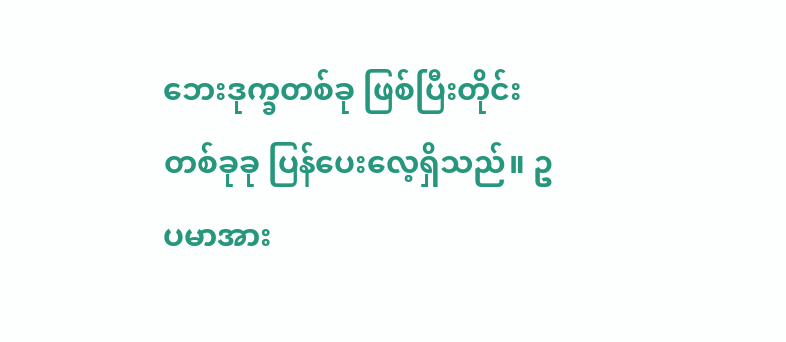ဘေးဒုက္ခတစ်ခု ဖြစ်ပြီးတိုင်း တစ်ခုခု ပြန်ပေးလေ့ရှိသည်။ ဥပမာအား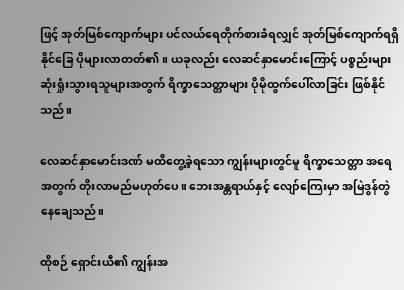ဖြင့် အုတ်မြစ်ကျောက်များ ပင်လယ်ရေတိုက်စားခံရလျှင် အုတ်မြစ်ကျောက်ရရှိနိုင်ခြေ ပိုများလာတတ်၏။ ယခုလည်း လေဆင်နှာမောင်းကြောင့် ပစ္စည်းများ ဆုံးရှုံးသွားရသူများအတွက် ရိက္ခာသေတ္တာများ ပိုမိုထွက်ပေါ်လာခြင်း ဖြစ်နိုင်သည်။

လေဆင်နှာမောင်းဒဏ် မထိတွေ့ခဲ့ရသော ကျွန်းများတွင်မူ ရိက္ခာသေတ္တာ အရေအတွက် တိုးလာမည်မဟုတ်ပေ။ ဘေးအန္တရာယ်နှင့် လျော်ကြေးမှာ အမြဲဒွန်တွဲနေချေသည်။

ထိုစဉ် ရှောင်းယီ၏ ကျွန်းအ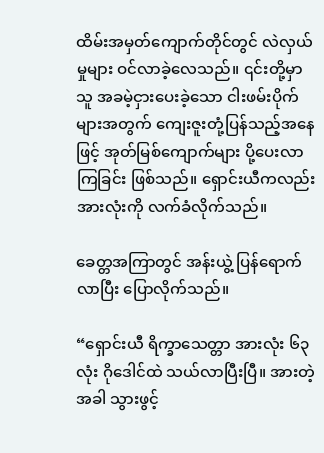ထိမ်းအမှတ်ကျောက်တိုင်တွင် လဲလှယ်မှုများ ဝင်လာခဲ့လေသည်။ ၎င်းတို့မှာ သူ အခမဲ့ငှားပေးခဲ့သော ငါးဖမ်းပိုက်များအတွက် ကျေးဇူးတုံ့ပြန်သည့်အနေဖြင့် အုတ်မြစ်ကျောက်များ ပို့ပေးလာကြခြင်း ဖြစ်သည်။ ရှောင်းယီကလည်း အားလုံးကို လက်ခံလိုက်သည်။

ခေတ္တအကြာတွင် အန်းယွဲ့ ပြန်ရောက်လာပြီး ပြောလိုက်သည်။

“ရှောင်းယီ ရိက္ခာသေတ္တာ အားလုံး ၆၃ လုံး ဂိုဒေါင်ထဲ သယ်လာပြီးပြီ။ အားတဲ့အခါ သွားဖွင့်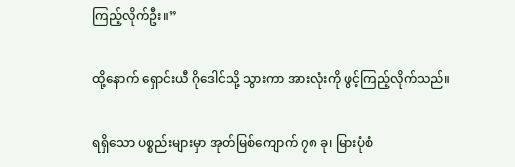ကြည့်လိုက်ဦး။”

ထို့နောက် ရှောင်းယီ ဂိုဒေါင်သို့ သွားကာ အားလုံးကို ဖွင့်ကြည့်လိုက်သည်။

ရရှိသော ပစ္စည်းများမှာ အုတ်မြစ်ကျောက် ၇၈ ခု၊ မြားပုံစံ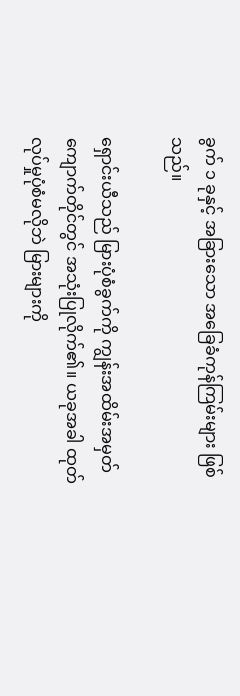ခွက် ၁ ခုနှင့် အခြားသော အခြေခံကုန်ကြမ်းများ ဖြစ်သည်။

ရှောင်းယီသည် မြားပုံစံခွက်ကို ကျွန်းအထိမ်းအမှတ်ကျောက်တိုင်တွင် အသုံးပြုလိုက်၏။ ယခုအခါ ထုတ်လုပ်မှုပုံစံမလိုဘဲ မြားများကို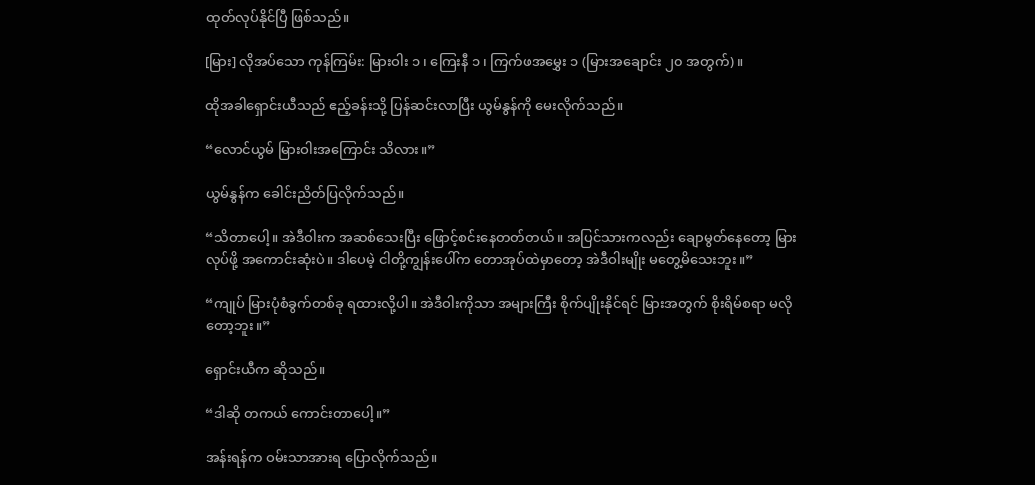ထုတ်လုပ်နိုင်ပြီ ဖြစ်သည်။

[မြား] လိုအပ်သော ကုန်ကြမ်း: မြားဝါး ၁ ၊ ကြေးနီ ၁ ၊ ကြက်ဖအမွှေး ၁ (မြားအချောင်း ၂၀ အတွက်)။

ထိုအခါရှောင်းယီသည် ဧည့်ခန်းသို့ ပြန်ဆင်းလာပြီး ယွမ်နွန်ကို မေးလိုက်သည်။

“လောင်ယွမ် မြားဝါးအကြောင်း သိလား။”

ယွမ်နွန်က ခေါင်းညိတ်ပြလိုက်သည်။

“သိတာပေါ့။ အဲဒီဝါးက အဆစ်သေးပြီး ဖြောင့်စင်းနေတတ်တယ်။ အပြင်သားကလည်း ချောမွတ်နေတော့ မြားလုပ်ဖို့ အကောင်းဆုံးပဲ။ ဒါပေမဲ့ ငါတို့ကျွန်းပေါ်က တောအုပ်ထဲမှာတော့ အဲဒီဝါးမျိုး မတွေ့မိသေးဘူး။”

“ကျုပ် မြားပုံစံခွက်တစ်ခု ရထားလို့ပါ။ အဲဒီဝါးကိုသာ အများကြီး စိုက်ပျိုးနိုင်ရင် မြားအတွက် စိုးရိမ်စရာ မလိုတော့ဘူး။”

ရှောင်းယီက ဆိုသည်။

“ဒါဆို တကယ် ကောင်းတာပေါ့။”

အန်းရန်က ဝမ်းသာအားရ ပြောလိုက်သည်။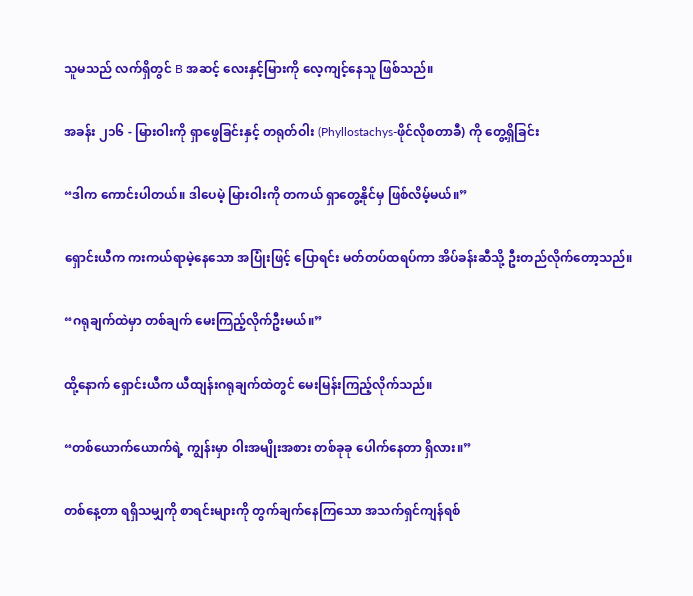သူမသည် လက်ရှိတွင် B အဆင့် လေးနှင့်မြားကို လေ့ကျင့်နေသူ ဖြစ်သည်။

အခန်း ၂၁၆ - မြားဝါးကို ရှာဖွေခြင်းနှင့် တရုတ်ဝါး (Phyllostachys-ဖိုင်လိုစတာခီ) ကို တွေ့ရှိခြင်း

“ဒါက ကောင်းပါတယ်။ ဒါပေမဲ့ မြားဝါးကို တကယ် ရှာတွေ့နိုင်မှ ဖြစ်လိမ့်မယ်။”

ရှောင်းယီက ကးကယ်ရာမဲ့နေသော အပြုံးဖြင့် ပြောရင်း မတ်တပ်ထရပ်ကာ အိပ်ခန်းဆီသို့ ဦးတည်လိုက်တော့သည်။

“ဂရုချက်ထဲမှာ တစ်ချက် မေးကြည့်လိုက်ဦးမယ်။”

ထို့နောက် ရှောင်းယီက ယီထျန်းဂရုချက်ထဲတွင် မေးမြန်းကြည့်လိုက်သည်။

“တစ်ယောက်ယောက်ရဲ့ ကျွန်းမှာ ဝါးအမျိုးအစား တစ်ခုခု ပေါက်နေတာ ရှိလား။”

တစ်နေ့တာ ရရှိသမျှကို စာရင်းများကို တွက်ချက်နေကြသော အသက်ရှင်ကျန်ရစ်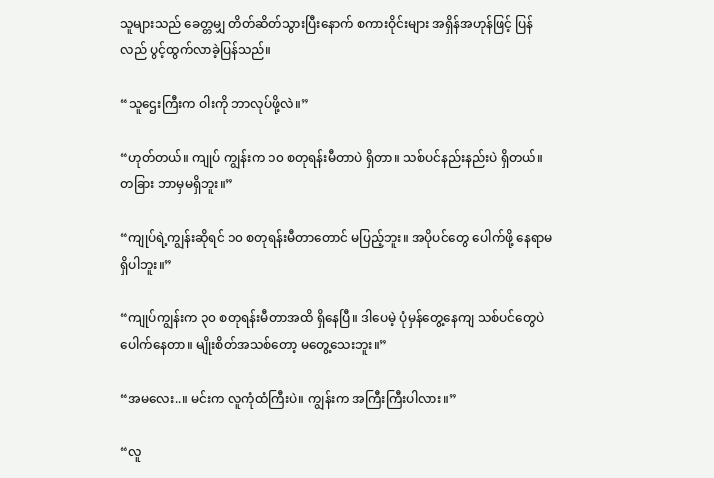သူများသည် ခေတ္တမျှ တိတ်ဆိတ်သွားပြီးနောက် စကားဝိုင်းများ အရှိန်အဟုန်ဖြင့် ပြန်လည် ပွင့်ထွက်လာခဲ့ပြန်သည်။

“သူဌေးကြီးက ဝါးကို ဘာလုပ်ဖို့လဲ။”

“ဟုတ်တယ်။ ကျုပ် ကျွန်းက ၁၀ စတုရန်းမီတာပဲ ရှိတာ။ သစ်ပင်နည်းနည်းပဲ ရှိတယ်။ တခြား ဘာမှမရှိဘူး။”

“ကျုပ်ရဲ့ကျွန်းဆိုရင် ၁၀ စတုရန်းမီတာတောင် မပြည့်ဘူး။ အပိုပင်တွေ ပေါက်ဖို့ နေရာမရှိပါဘူး။”

“ကျုပ်ကျွန်းက ၃၀ စတုရန်းမီတာအထိ ရှိနေပြီ။ ဒါပေမဲ့ ပုံမှန်တွေ့နေကျ သစ်ပင်တွေပဲ ပေါက်နေတာ။ မျိုးစိတ်အသစ်တော့ မတွေ့သေးဘူး။”

“အမလေး..။ မင်းက လူကုံထံကြီးပဲ။ ကျွန်းက အကြီးကြီးပါလား။”

“လူ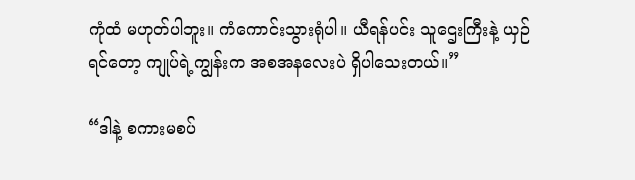ကုံထံ မဟုတ်ပါဘူး။ ကံကောင်းသွားရုံပါ။ ယီရန်ပင်း သူဌေးကြီးနဲ့ ယှဉ်ရင်တော့ ကျုပ်ရဲ့ကျွန်းက အစအနလေးပဲ ရှိပါသေးတယ်။”

“ဒါနဲ့ စကားမစပ်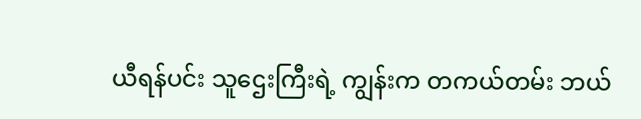ယီရန်ပင်း သူဌေးကြီးရဲ့ ကျွန်းက တကယ်တမ်း ဘယ်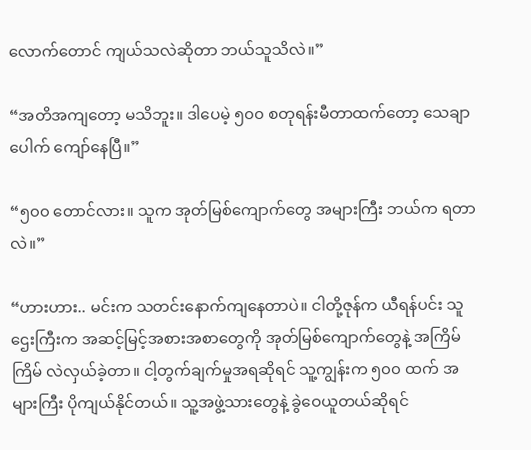လောက်တောင် ကျယ်သလဲဆိုတာ ဘယ်သူသိလဲ။”

“အတိအကျတော့ မသိဘူး။ ဒါပေမဲ့ ၅၀၀ စတုရန်းမီတာထက်တော့ သေချာပေါက် ကျော်နေပြီ။”

“၅၀၀ တောင်လား။ သူက အုတ်မြစ်ကျောက်တွေ အများကြီး ဘယ်က ရတာလဲ။”

“ဟားဟား.. မင်းက သတင်းနောက်ကျနေတာပဲ။ ငါတို့ဇုန်က ယီရန်ပင်း သူဌေးကြီးက အဆင့်မြင့်အစားအစာတွေကို အုတ်မြစ်ကျောက်တွေနဲ့ အကြိမ်ကြိမ် လဲလှယ်ခဲ့တာ။ ငါ့တွက်ချက်မှုအရဆိုရင် သူ့ကျွန်းက ၅၀၀ ထက် အများကြီး ပိုကျယ်နိုင်တယ်။ သူ့အဖွဲ့သားတွေနဲ့ ခွဲဝေယူတယ်ဆိုရင်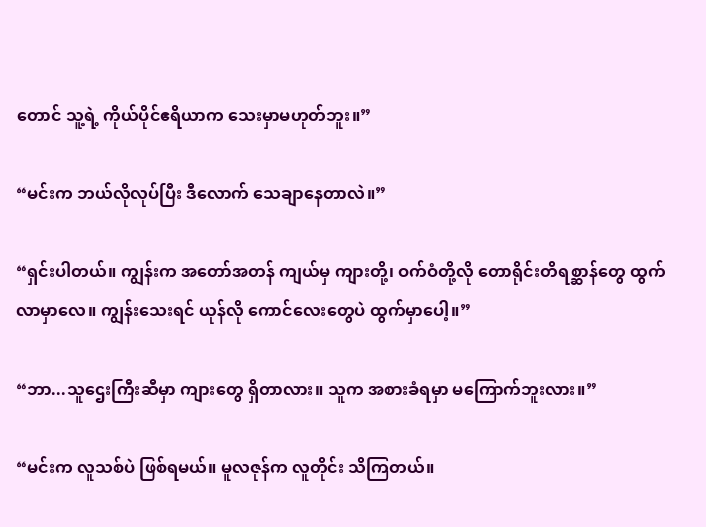တောင် သူ့ရဲ့ ကိုယ်ပိုင်ဧရိယာက သေးမှာမဟုတ်ဘူး။”

“မင်းက ဘယ်လိုလုပ်ပြီး ဒီလောက် သေချာနေတာလဲ။”

“ရှင်းပါတယ်။ ကျွန်းက အတော်အတန် ကျယ်မှ ကျားတို့၊ ဝက်ဝံတို့လို တောရိုင်းတိရစ္ဆာန်တွေ ထွက်လာမှာလေ။ ကျွန်းသေးရင် ယုန်လို ကောင်လေးတွေပဲ ထွက်မှာပေါ့။”

“ဘာ...သူဌေးကြီးဆီမှာ ကျားတွေ ရှိတာလား။ သူက အစားခံရမှာ မကြောက်ဘူးလား။”

“မင်းက လူသစ်ပဲ ဖြစ်ရမယ်။ မူလဇုန်က လူတိုင်း သိကြတယ်။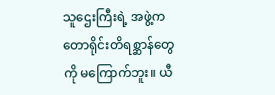သူဌေးကြီးရဲ့ အဖွဲ့က တောရိုင်းတိရစ္ဆာန်တွေကို မကြောက်ဘူး။ ယီ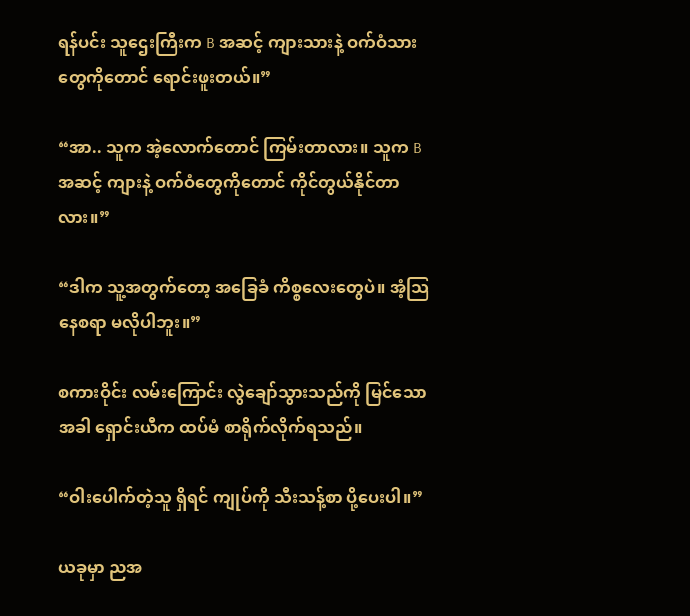ရန်ပင်း သူဌေးကြီးက B အဆင့် ကျားသားနဲ့ ဝက်ဝံသားတွေကိုတောင် ရောင်းဖူးတယ်။”

“အာ.. သူက အဲ့လောက်တောင် ကြမ်းတာလား။ သူက B အဆင့် ကျားနဲ့ ဝက်ဝံတွေကိုတောင် ကိုင်တွယ်နိုင်တာလား။”

“ဒါက သူ့အတွက်တော့ အခြေခံ ကိစ္စလေးတွေပဲ။ အံ့သြနေစရာ မလိုပါဘူး။”

စကားဝိုင်း လမ်းကြောင်း လွဲချော်သွားသည်ကို မြင်သောအခါ ရှောင်းယီက ထပ်မံ စာရိုက်လိုက်ရသည်။

“ဝါးပေါက်တဲ့သူ ရှိရင် ကျုပ်ကို သီးသန့်စာ ပို့ပေးပါ။”

ယခုမှာ ညအ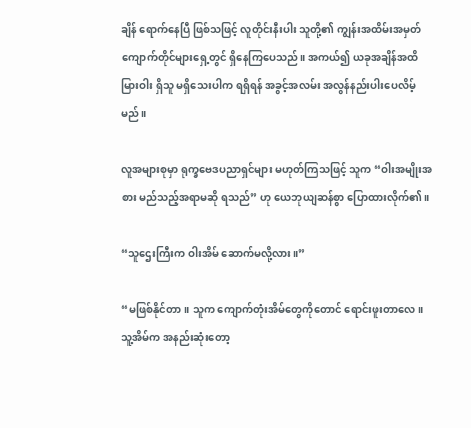ချိန် ရောက်နေပြီ ဖြစ်သဖြင့် လူတိုင်းနီးပါး သူတို့၏ ကျွန်းအထိမ်းအမှတ်ကျောက်တိုင်များရှေ့တွင် ရှိနေကြပေသည်။ အကယ်၍ ယခုအချိန်အထိ မြားဝါး ရှိသူ မရှိသေးပါက ရရှိရန် အခွင့်အလမ်း အလွန်နည်းပါးပေလိမ့်မည်။

လူအများစုမှာ ရုက္ခဗေဒပညာရှင်များ မဟုတ်ကြသဖြင့် သူက “ဝါးအမျိုးအစား မည်သည့်အရာမဆို ရသည်” ဟု ယေဘုယျဆန်စွာ ပြောထားလိုက်၏။

“သူဌေးကြီးက ဝါးအိမ် ဆောက်မလို့လား။”

“မဖြစ်နိုင်တာ။ သူက ကျောက်တုံးအိမ်တွေကိုတောင် ရောင်းဖူးတာလေ။ သူ့အိမ်က အနည်းဆုံးတော့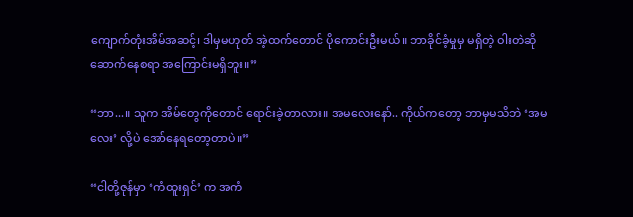ကျောက်တုံးအိမ်အဆင့်၊ ဒါမှမဟုတ် အဲ့ထက်တောင် ပိုကောင်းဦးမယ်။ ဘာခိုင်ခံ့မှုမှ မရှိတဲ့ ဝါးတဲဆို ဆောက်နေစရာ အကြောင်းမရှိဘူး။”

“ဘာ...။ သူက အိမ်တွေကိုတောင် ရောင်းခဲ့တာလား။ အမလေးနော်.. ကိုယ်ကတော့ ဘာမှမသိဘဲ ‘အမလေး’ လို့ပဲ အော်နေရတော့တာပဲ။”

“ငါတို့ဇုန်မှာ ‘ကံထူးရှင်’ က အကံ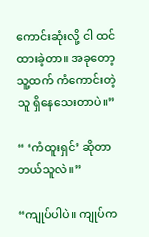ကောင်းဆုံးလို့ ငါ ထင်ထားခဲ့တာ။ အခုတော့ သူ့ထက် ကံကောင်းတဲ့သူ ရှိနေသေးတာပဲ။”

“ ‘ကံထူးရှင်’ ဆိုတာ ဘယ်သူလဲ။”

“ကျုပ်ပါပဲ။ ကျုပ်က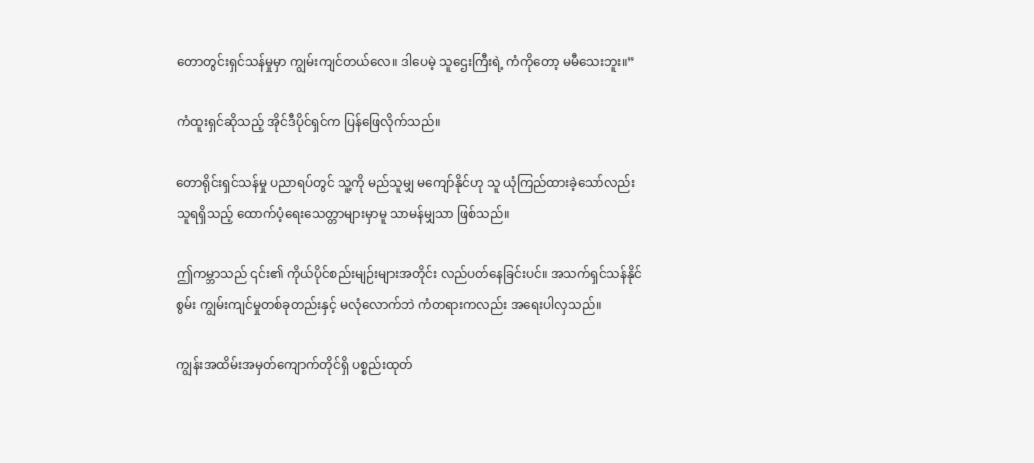တောတွင်းရှင်သန်မှုမှာ ကျွမ်းကျင်တယ်လေ။ ဒါပေမဲ့ သူဌေးကြီးရဲ့ ကံကိုတော့ မမီသေးဘူး။”

ကံထူးရှင်ဆိုသည့် အိုင်ဒီပိုင်ရှင်က ပြန်ဖြေလိုက်သည်။

တောရိုင်းရှင်သန်မှု ပညာရပ်တွင် သူ့ကို မည်သူမျှ မကျော်နိုင်ဟု သူ ယုံကြည်ထားခဲ့သော်လည်း သူရရှိသည့် ထောက်ပံ့ရေးသေတ္တာများမှာမူ သာမန်မျှသာ ဖြစ်သည်။

ဤကမ္ဘာသည် ၎င်း၏ ကိုယ်ပိုင်စည်းမျဉ်းများအတိုင်း လည်ပတ်နေခြင်းပင်။ အသက်ရှင်သန်နိုင်စွမ်း ကျွမ်းကျင်မှုတစ်ခုတည်းနှင့် မလုံလောက်ဘဲ ကံတရားကလည်း အရေးပါလှသည်။

ကျွန်းအထိမ်းအမှတ်ကျောက်တိုင်ရှိ ပစ္စည်းထုတ်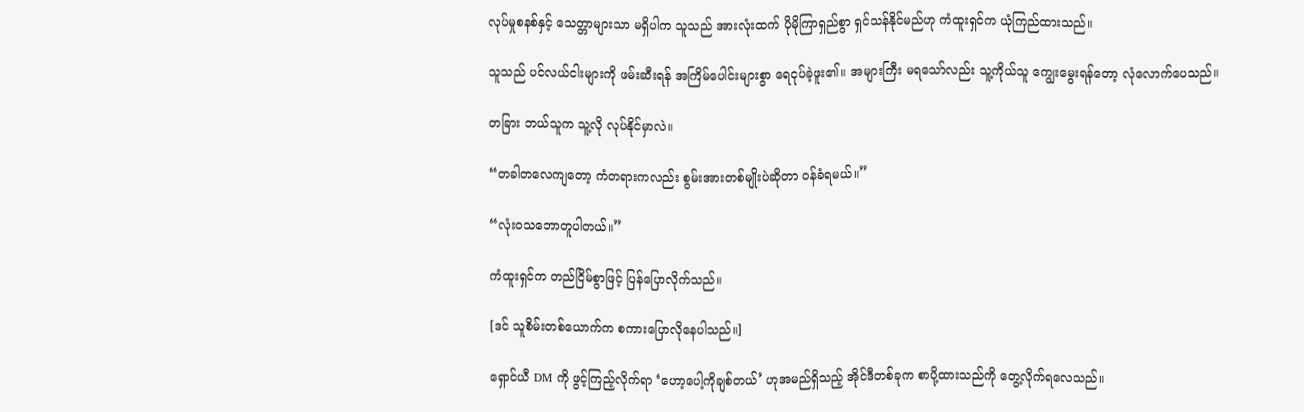လုပ်မှုစနစ်နှင့် သေတ္တာများသာ မရှိပါက သူသည် အားလုံးထက် ပိုမိုကြာရှည်စွာ ရှင်သန်နိုင်မည်ဟု ကံထူးရှင်က ယုံကြည်ထားသည်။

သူသည် ပင်လယ်ငါးများကို ဖမ်းဆီးရန် အကြိမ်ပေါင်းများစွာ ရေငုပ်ခဲ့ဖူး၏။ အများကြီး မရသော်လည်း သူ့ကိုယ်သူ ကျွေးမွေးရန်တော့ လုံလောက်ပေသည်။

တခြား ဘယ်သူက သူ့လို လုပ်နိုင်မှာလဲ။

“တခါတလေကျတော့ ကံတရားကလည်း စွမ်းအားတစ်မျိုးပဲဆိုတာ ဝန်ခံရမယ်။”

“လုံးဝသဘောတူပါတယ်။”

ကံထူးရှင်က တည်ငြိမ်စွာဖြင့် ပြန်ပြောလိုက်သည်။

[ဒင် သူစိမ်းတစ်ယောက်က စကားပြောလိုနေပါသည်။]

ရှောင်ယီ DM ကို ဖွင့်ကြည့်လိုက်ရာ ‘ဟော့ပေါ့ကိုချစ်တယ်’ ဟုအမည်ရှိသည့် အိုင်ဒီတစ်ခုက စာပို့ထားသည်ကို တွေ့လိုက်ရလေသည်။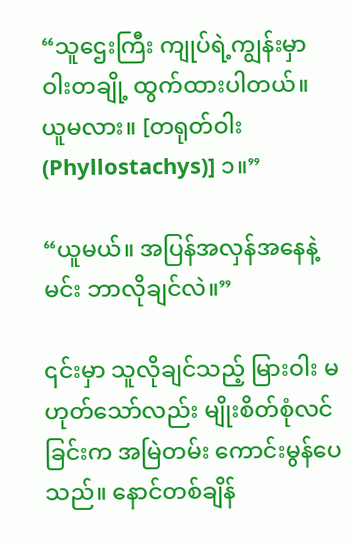“သူဌေးကြီး ကျုပ်ရဲ့ကျွန်းမှာ ဝါးတချို့ ထွက်ထားပါတယ်။ ယူမလား။ [တရုတ်ဝါး (Phyllostachys)] ၁။”

“ယူမယ်။ အပြန်အလှန်အနေနဲ့ မင်း ဘာလိုချင်လဲ။”

၎င်းမှာ သူလိုချင်သည့် မြားဝါး မဟုတ်သော်လည်း မျိုးစိတ်စုံလင်ခြင်းက အမြဲတမ်း ကောင်းမွန်ပေသည်။ နောင်တစ်ချိန်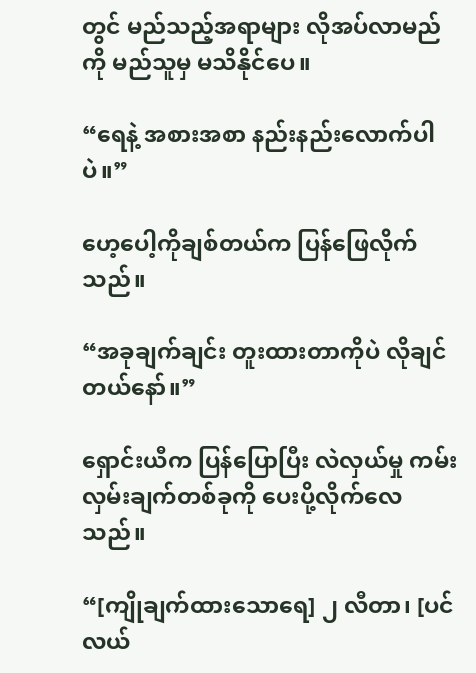တွင် မည်သည့်အရာများ လိုအပ်လာမည်ကို မည်သူမှ မသိနိုင်ပေ။

“ရေနဲ့ အစားအစာ နည်းနည်းလောက်ပါပဲ။”

ဟေ့ပေါ့ကိုချစ်တယ်က ပြန်ဖြေလိုက်သည်။

“အခုချက်ချင်း တူးထားတာကိုပဲ လိုချင်တယ်နော်။”

ရှောင်းယီက ပြန်ပြောပြီး လဲလှယ်မှု ကမ်းလှမ်းချက်တစ်ခုကို ပေးပို့လိုက်လေသည်။

“[ကျိုချက်ထားသောရေ] ၂ လီတာ၊ [ပင်လယ်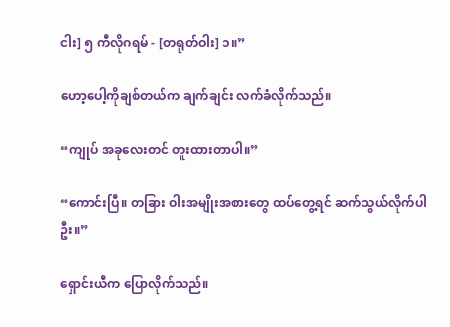ငါး] ၅ ကီလိုဂရမ် - [တရုတ်ဝါး] ၁။”

ဟော့ပေါ့ကိုချစ်တယ်က ချက်ချင်း လက်ခံလိုက်သည်။

“ကျုပ် အခုလေးတင် တူးထားတာပါ။”

“ကောင်းပြီ။ တခြား ဝါးအမျိုးအစားတွေ ထပ်တွေ့ရင် ဆက်သွယ်လိုက်ပါဦး။”

ရှောင်းယီက ပြောလိုက်သည်။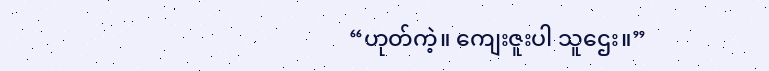“ဟုတ်ကဲ့။ ကျေးဇူးပါ သူဌေး။”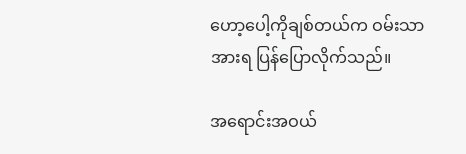ဟော့ပေါ့ကိုချစ်တယ်က ဝမ်းသာအားရ ပြန်ပြောလိုက်သည်။

အရောင်းအဝယ်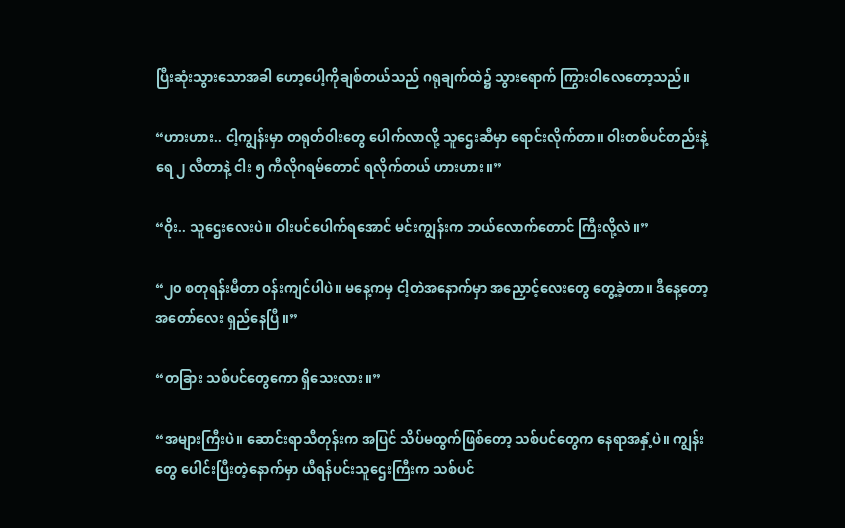ပြီးဆုံးသွားသောအခါ ဟော့ပေါ့ကိုချစ်တယ်သည် ဂရုချက်ထဲ၌ သွားရောက် ကြွားဝါလေတော့သည်။

“ဟားဟား.. ငါ့ကျွန်းမှာ တရုတ်ဝါးတွေ ပေါက်လာလို့ သူဌေးဆီမှာ ရောင်းလိုက်တာ။ ဝါးတစ်ပင်တည်းနဲ့ ရေ ၂ လီတာနဲ့ ငါး ၅ ကီလိုဂရမ်တောင် ရလိုက်တယ် ဟားဟား။”

“ဝိုး.. သူဌေးလေးပဲ။ ဝါးပင်ပေါက်ရအောင် မင်းကျွန်းက ဘယ်လောက်တောင် ကြီးလို့လဲ။”

“၂၀ စတုရန်းမီတာ ဝန်းကျင်ပါပဲ။ မနေ့ကမှ ငါ့တဲအနောက်မှာ အညှောင့်လေးတွေ တွေ့ခဲ့တာ။ ဒီနေ့တော့ အတော်လေး ရှည်နေပြီ။”

“တခြား သစ်ပင်တွေကော ရှိသေးလား။”

“အများကြီးပဲ။ ဆောင်းရာသီတုန်းက အပြင် သိပ်မထွက်ဖြစ်တော့ သစ်ပင်တွေက နေရာအနှံ့ပဲ။ ကျွန်းတွေ ပေါင်းပြီးတဲ့နောက်မှာ ယီရန်ပင်းသူဌေးကြီးက သစ်ပင်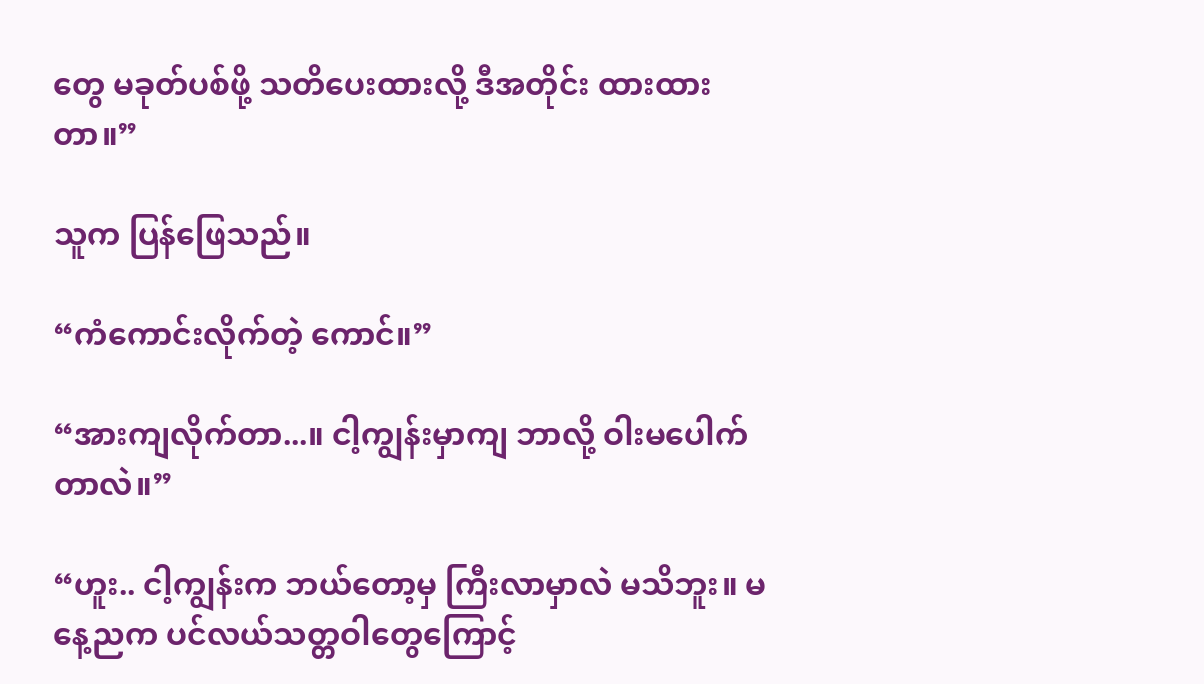တွေ မခုတ်ပစ်ဖို့ သတိပေးထားလို့ ဒီအတိုင်း ထားထားတာ။”

သူက ပြန်ဖြေသည်။

“ကံကောင်းလိုက်တဲ့ ကောင်။”

“အားကျလိုက်တာ...။ ငါ့ကျွန်းမှာကျ ဘာလို့ ဝါးမပေါက်တာလဲ။”

“ဟူး.. ငါ့ကျွန်းက ဘယ်တော့မှ ကြီးလာမှာလဲ မသိဘူး။ မနေ့ညက ပင်လယ်သတ္တဝါတွေကြောင့်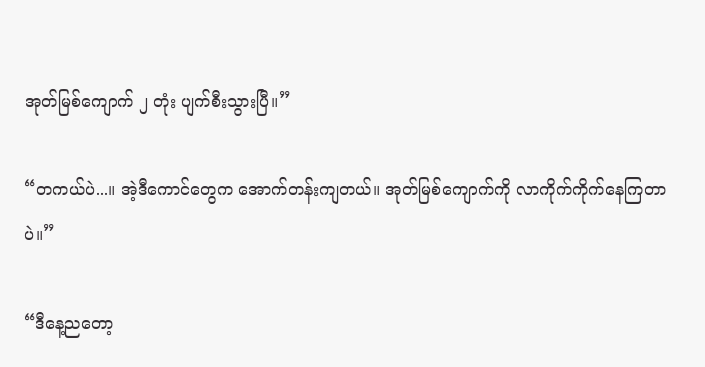အုတ်မြစ်ကျောက် ၂ တုံး ပျက်စီးသွားပြီ။”

“တကယ်ပဲ...။ အဲ့ဒီကောင်တွေက အောက်တန်းကျတယ်။ အုတ်မြစ်ကျောက်ကို လာကိုက်ကိုက်နေကြတာပဲ။”

“ဒီနေ့ညတော့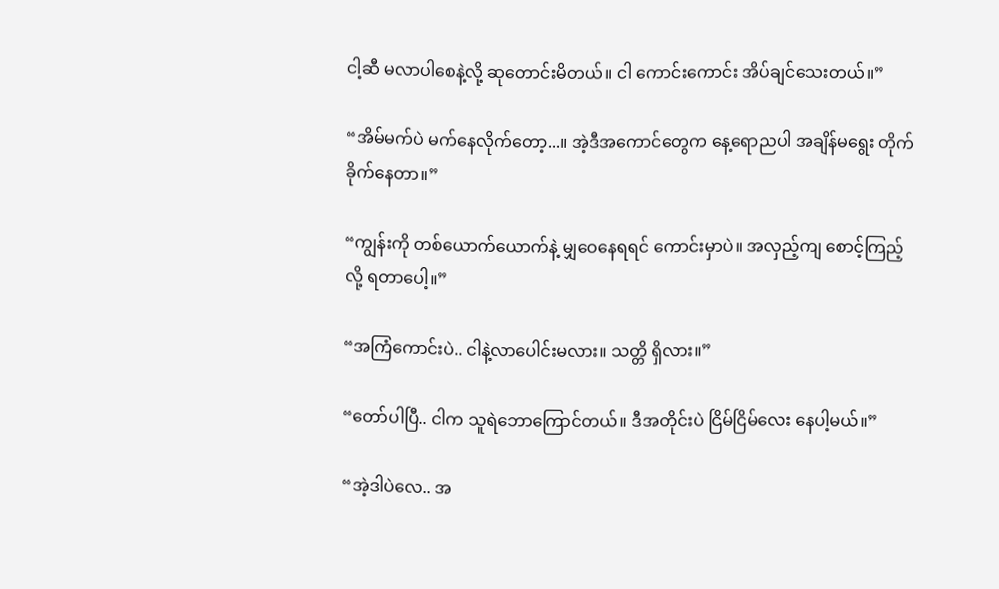ငါ့ဆီ မလာပါစေနဲ့လို့ ဆုတောင်းမိတယ်။ ငါ ကောင်းကောင်း အိပ်ချင်သေးတယ်။”

“အိမ်မက်ပဲ မက်နေလိုက်တော့...။ အဲ့ဒီအကောင်တွေက နေ့ရောညပါ အချိန်မရွေး တိုက်ခိုက်နေတာ။”

“ကျွန်းကို တစ်ယောက်ယောက်နဲ့ မျှဝေနေရရင် ကောင်းမှာပဲ။ အလှည့်ကျ စောင့်ကြည့်လို့ ရတာပေါ့။”

“အကြံကောင်းပဲ.. ငါနဲ့လာပေါင်းမလား။ သတ္တိ ရှိလား။”

“တော်ပါပြီ.. ငါက သူရဲဘောကြောင်တယ်။ ဒီအတိုင်းပဲ ငြိမ်ငြိမ်လေး နေပါ့မယ်။”

“အဲ့ဒါပဲလေ.. အ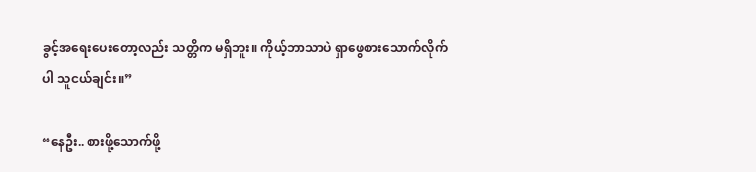ခွင့်အရေးပေးတော့လည်း သတ္တိက မရှိဘူး။ ကိုယ့်ဘာသာပဲ ရှာဖွေစားသောက်လိုက်ပါ သူငယ်ချင်း။”

“နေဦး.. စားဖို့သောက်ဖို့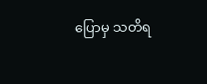ပြောမှ သတိရ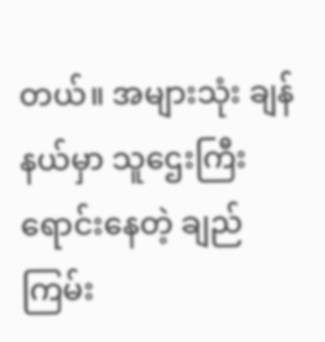တယ်။ အများသုံး ချန်နယ်မှာ သူဌေးကြီး ရောင်းနေတဲ့ ချည်ကြမ်း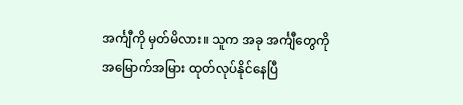အင်္ကျီကို မှတ်မိလား။ သူက အခု အင်္ကျီတွေကို အမြောက်အမြား ထုတ်လုပ်နိုင်နေပြီ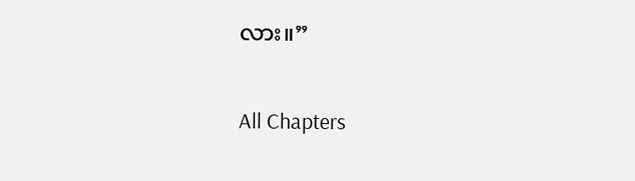လား။”

All Chapters